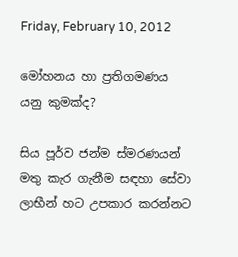Friday, February 10, 2012

මෝහනය හා ප්‍රතිගමණය යනු කුමක්ද?

සිය පූර්ව ජන්ම ස්මරණයන් මතු කැර ගැනීම සඳහා සේවා ලාභීන් හට උපකාර කරන්නට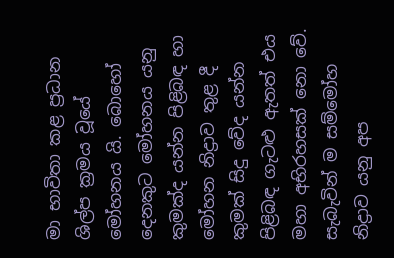මා භාවිතා කළ ප්‍රධාන ශිල්ප ක්‍රමය වූයේ මෝහනය යි. බොහෝ දෙනකුට මෝහනය යනු කුමක්ද යන්න පිළිබඳ හා මෝහන නිද්‍රාව තුළ දී කුමක් සිදු වේද යන්න පිළිබඳ ගැටළු ඇතත් එය මහා අභිරහසක් නො වේ. සැබැවින් ම සම්මෝහ නිද්‍රාව යනු අප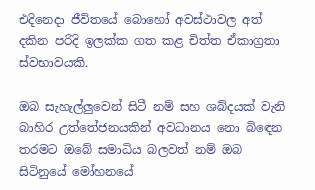එදිනෙදා ජීවිතයේ බොහෝ අවස්ථාවල අත් දකින පරිදි ඉලක්ක ගත කළ චිත්ත ඒකාග්‍රතා ස්වභාවයකි.

ඔබ සැහැල්‍ලුවෙන් සිටී නම් සහ ශබ්දයක් වැනි බාහිර උත්තේජනයකින් අවධානය නො බි‍ඳෙන තරමට ඔබේ සමාධිය බලවත් නම් ඔබ සිටිනුයේ මෝහනයේ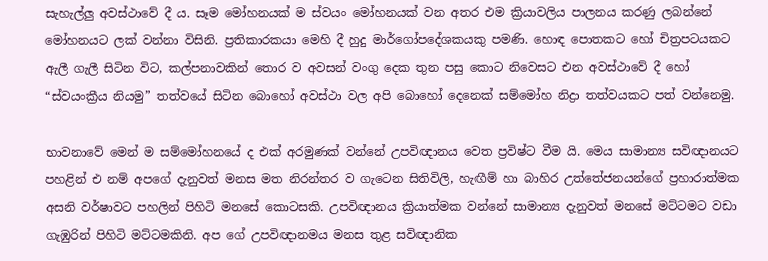සැහැල්ලු අවස්ථාවේ දී ය. සෑම මෝහනයක් ම ස්වයං මෝහනයක් වන අතර එම ක්‍රියාවලිය පාලනය කරණු ලබන්නේ මෝහනයට ලක් වන්නා විසිනි. ප්‍රතිකාරකයා මෙහි දී හුදු මාර්ගෝපදේශකයකු පමණි. හොඳ පොතකට හෝ චිත්‍රපටයකට ඇලී ගැලී සිටින විට, කල්පනාවකින් තොර ව අවසන් වංගු දෙක තුන පසු කොට නිවෙසට එන අවස්ථාවේ දී හෝ “ස්වයංක්‍රීය නියමු” තත්වයේ සිටින බොහෝ අවස්ථා වල අපි බොහෝ දෙනෙක් සම්මෝහ නිද්‍රා තත්වයකට පත් වන්නෙමු.

භාවනාවේ මෙන් ම සම්මෝහනයේ ද එක් අරමුණක් වන්නේ උපවිඥානය වෙත ප්‍රවිෂ්ට වීම යි. මෙය සාමාන්‍ය සවිඥානයට පහළින් එ නම් අපගේ දැනුවත් මනස මත නිරන්තර ව ගැටෙන සිතිවිලි, හැඟීම් හා බාහිර උත්තේජනයන්ගේ ප්‍රහාරාත්මක අසනි වර්ෂාවට පහලින් පිහිටි මනසේ කොටසකි. උපවිඥානය ක්‍රියාත්මක වන්නේ සාමාන්‍ය දැනුවත් මනසේ මට්ටමට වඩා ගැඹුරින් පිහිටි මට්ටමකිනි. අප ගේ උපවිඥානමය මනස තුළ සවිඥානික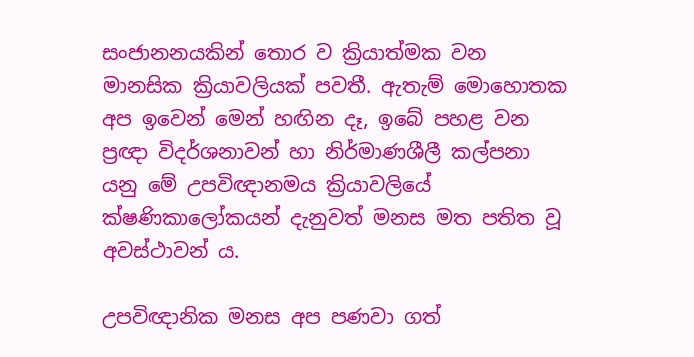සංජානනයකින් තොර ව ක්‍රියාත්මක වන මානසික ක්‍රියා‍වලියක් පවතී. ඇතැම් මොහොතක අප ඉවෙන් මෙන් හඟින දෑ, ඉබේ පහළ වන ප්‍රඥා විදර්ශනාවන් හා නිර්මාණශීලී කල්පනා යනු මේ උපවිඥානමය ක්‍රියාවලියේ ක්ෂණිකාලෝකයන් දැනුවත් මනස මත පතිත වූ අවස්ථාවන් ය.

උපවිඥානික මනස අප පණවා ගත්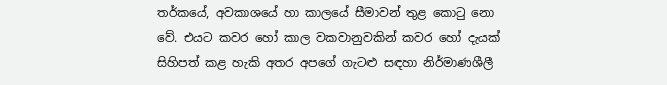තර්කයේ, අවකාශයේ හා කාලයේ සීමාවන් තුළ කොටු නො වේ. එයට කවර හෝ කාල වකවානුවකින් කවර හෝ දැයක් සිහිපත් කළ හැකි අතර අපගේ ගැටළු සඳහා නිර්මාණශීලී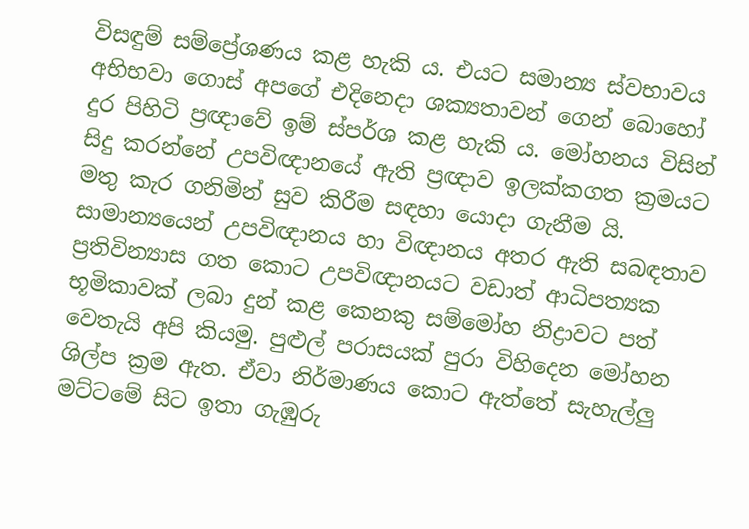විසඳුම් සම්ප්‍රේශණය කළ හැකි ය. එයට සමාන්‍ය ස්වභාවය අභිභවා ගොස් අපගේ එදිනෙදා ශක්‍යතාවන් ගෙන් බොහෝ දුර පිහිටි ප්‍රඥාවේ ඉම් ස්පර්ශ කළ හැකි ය. මෝහනය විසින් සිදු කරන්නේ උපවිඥානයේ ඇති ප්‍රඥාව ඉලක්කගත ක්‍රමයට මතු කැර ගනිමින් සුව කිරීම සඳහා යොදා ගැනීම යි. සාමාන්‍යයෙන් උපවිඥානය හා විඥානය අතර ඇති සබඳතාව ප්‍රතිවින්‍යාස ගත කොට උපවිඥානයට වඩාත් ආධිපත්‍යක භූමිකාවක් ලබා දුන් කළ කෙනකු සම්මෝහ නිද්‍රාවට පත් වෙතැයි අපි කියමු. පුළුල් පරාසයක් පුරා විහිදෙන මෝහන ශිල්ප ක්‍රම ඇත. ඒවා නිර්මාණය කොට ඇත්තේ සැහැල්ලු මට්ටමේ සිට ඉතා ගැඹුරු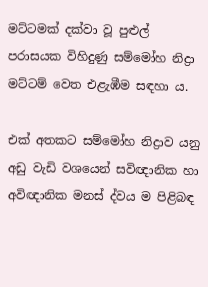මට්ටමක් දක්වා වූ පුළුල් ප‍රාසයක විහිදුණු සම්මෝහ නිද්‍රා මට්ටම් වෙත එළැඹීම සඳහා ය.

එක් අතකට සම්මෝහ නිද්‍රාව යනු අඩු වැඩි වශයෙන් සවිඥානික හා අවිඥානික මනස් ද්වය ම පිළිබඳ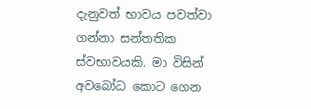දැනුවත් භාවය පවත්වා ගන්නා සන්තතික ස්වභාවයකි. මා විසින් අවබෝධ කොට ගෙන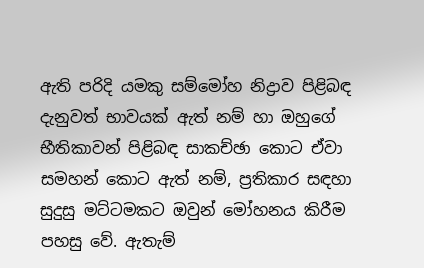ඇති පරිදි යමකු සම්මෝහ නිද්‍රාව පිළිබඳ දැනුවත් භාවයක් ඇත් නම් හා ඔහුගේ භීතිකාවන් පිළිබඳ සාකච්ඡා කොට ඒවා සමහන් කොට ඇත් නම්, ප්‍රතිකාර සඳහා සුදුසු මට්ටමකට ඔවුන් මෝහනය කිරීම පහසු වේ. ඇතැම්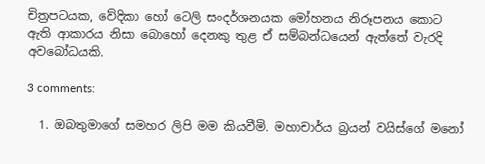චිත්‍රපටයක, වේදිකා හෝ ටෙලි සංදර්ශනයක මෝහනය නිරූපනය කොට ඇති ආකාරය නිසා බොහෝ දෙනකු තුළ ඒ සම්බන්ධයෙන් ඇත්තේ වැරදි අවබෝධයකි.

3 comments:

  1. ඔබතුමාගේ සමහර ලිපි මම කියවීමි. මහාචාර්ය බ්‍රයන් වයිස්ගේ මනෝ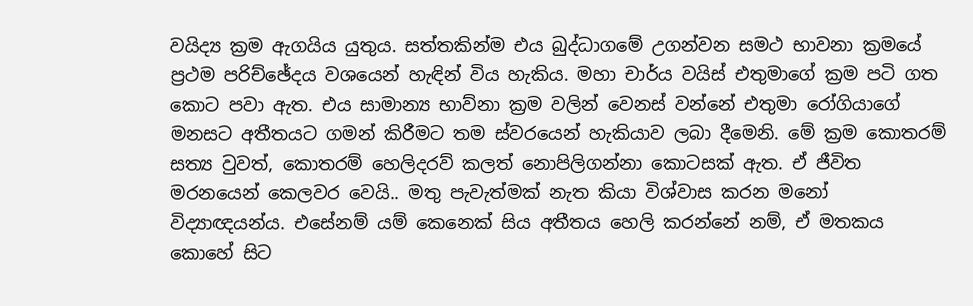වයිද්‍ය ක්‍රම ඇගයිය යුතුය. සත්තකින්ම එය බුද්ධාගමේ උගන්වන සමථ භාවනා ක්‍රමයේ ප්‍රථම පරිච්ඡේදය වශයෙන් හැඳින් විය හැකිය. මහා චාර්ය වයිස් එතුමාගේ ක්‍රම පටි ගත කොට පවා ඇත. එය සාමාන්‍ය භාව්නා ක්‍රම වලින් වෙනස් වන්නේ එතුමා රෝගියාගේ මනසට අතීතයට ගමන් කිරීමට තම ස්වරයෙන් හැකියාව ලබා දීමෙනි. මේ ක්‍රම කොතරම් සත්‍ය වුවත්, කොතරම් හෙලිදරව් කලත් නොපිලිගන්නා කොටසක් ඇත. ඒ ජීවිත මරනයෙන් කෙලවර වෙයි.. මතු පැවැත්මක් නැත කියා විශ්වාස කරන මනෝ විද්‍යාඥයන්ය. එසේනම් යම් කෙනෙක් සිය අතීතය හෙලි කරන්නේ නම්, ඒ මතකය කොහේ සිට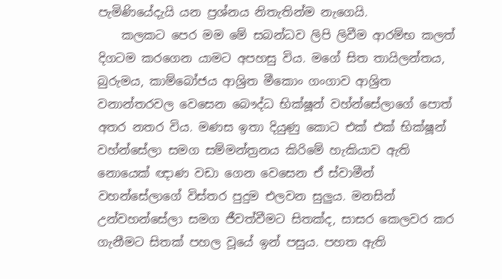පැමිණියේදැයි යන ප්‍රශ්නය නිතැතින්ම නැගෙයි.
    කලකට පෙර මම මේ සබන්ධව ලිපි ලිවීම ආරම්භ කලත් දිගටම කරගෙන යාමට අපහසු විය. මගේ සිත තායිලන්තය, බුරුමය, කාම්බෝජය ආශ්‍රිත මීකොං ගංගාව ආශ්‍රිත වනාන්තරවල වෙසෙන බෞද්ධ භික්ෂූන් වහ්න්සේලාගේ පොත් අතර නතර විය. මණස ඉතා දියුණු කොට එක් එක් භික්ෂූන් වහ්න්සේලා සමග සම්මන්ත්‍රනය කිරිමේ හැකියාව ඇති නොයෙක් ඥාණ වඩා ගෙන වෙසෙන ඒ ස්වාමීන් වහන්සේලාගේ විස්තර පුදුම එලවන සුලුය. මනසින් උන්වහන්සේලා සමග ජීවත්වීමට සිතක්ද, සාසර කෙලවර කර ගැනීමට සිතක් පහල වූයේ ඉන් පසුය. පහත ඇති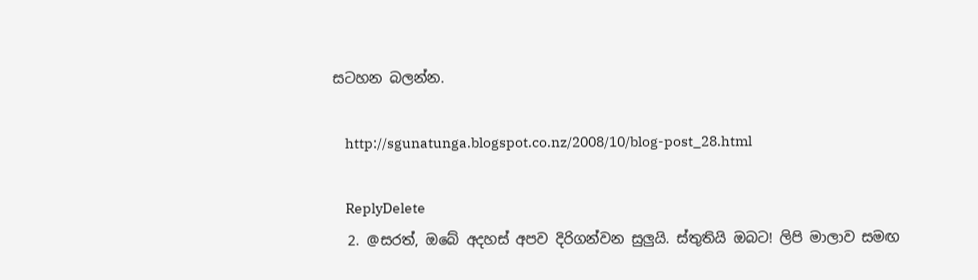සටහන බලන්න.

    http://sgunatunga.blogspot.co.nz/2008/10/blog-post_28.html

    ReplyDelete
  2. @සරත්, ඔබේ අදහස් අපව දිරිගන්වන සුලුයි. ස්තුතියි ඔබට! ලිපි මාලාව සමඟ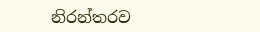නිරන්තරව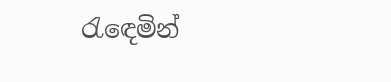රැ‍ඳෙමින්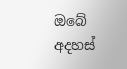ඔබේ අදහස්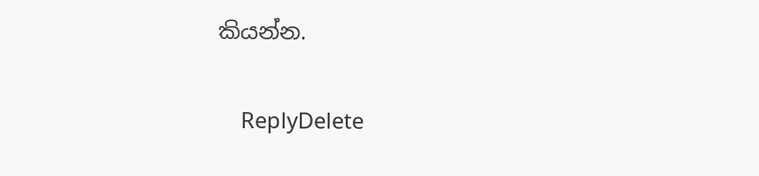කියන්න.

    ReplyDelete